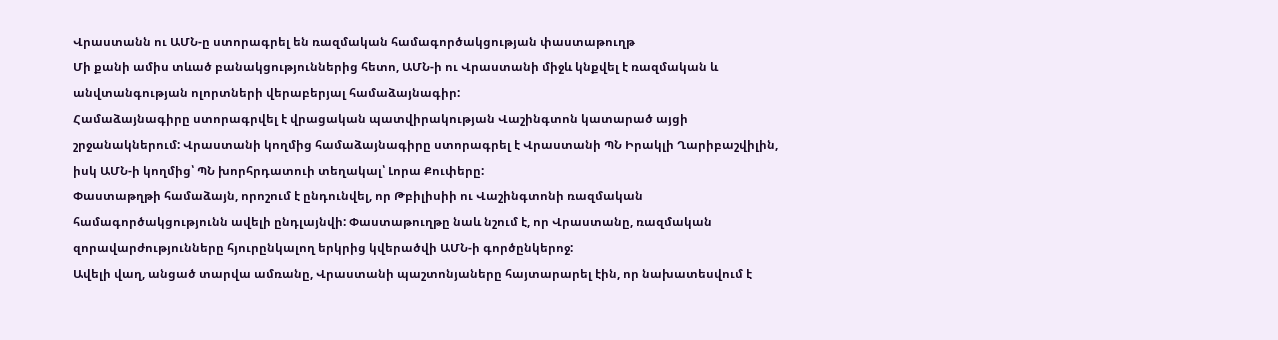Վրաստանն ու ԱՄՆ-ը ստորագրել են ռազմական համագործակցության փաստաթուղթ
Մի քանի ամիս տևած բանակցություններից հետո, ԱՄՆ-ի ու Վրաստանի միջև կնքվել է ռազմական և անվտանգության ոլորտների վերաբերյալ համաձայնագիր:
Համաձայնագիրը ստորագրվել է վրացական պատվիրակության Վաշինգտոն կատարած այցի շրջանակներում: Վրաստանի կողմից համաձայնագիրը ստորագրել է Վրաստանի ՊՆ Իրակլի Ղարիբաշվիլին, իսկ ԱՄՆ-ի կողմից՝ ՊՆ խորհրդատուի տեղակալ՝ Լորա Քուփերը:
Փաստաթղթի համաձայն, որոշում է ընդունվել, որ Թբիլիսիի ու Վաշինգտոնի ռազմական համագործակցությունն ավելի ընդլայնվի: Փաստաթուղթը նաև նշում է, որ Վրաստանը, ռազմական զորավարժությունները հյուրընկալող երկրից կվերածվի ԱՄՆ-ի գործընկերոջ:
Ավելի վաղ, անցած տարվա ամռանը, Վրաստանի պաշտոնյաները հայտարարել էին, որ նախատեսվում է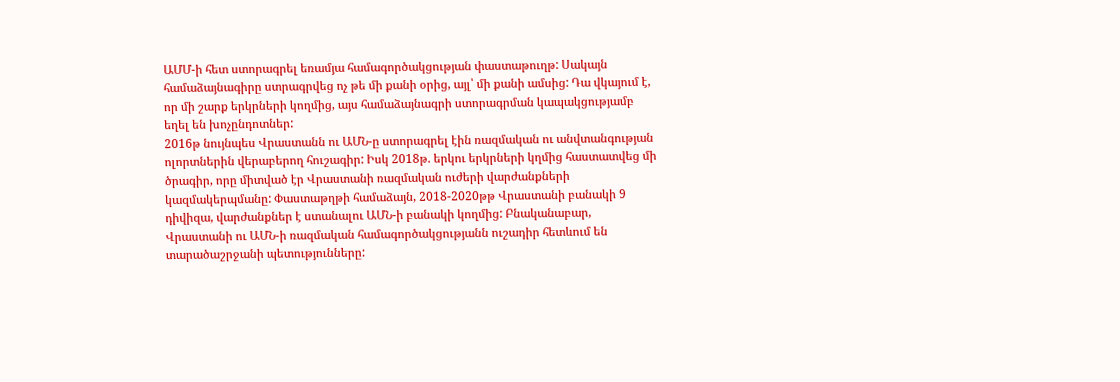ԱՄՄ-ի հետ ստորագրել եռամյա համագործակցության փաստաթուղթ: Սակայն համաձայնագիրը ստրագրվեց ոչ թե մի քանի օրից, այլ՝ մի քանի ամսից: Դա վկայում է, որ մի շարք երկրների կողմից, այս համաձայնագրի ստորագրման կապակցությամբ եղել են խոչընդոտներ:
2016թ նույնպես Վրաստանն ու ԱՄՆ-ը ստորագրել էին ռազմական ու անվտանգության ոլորտներին վերաբերող հուշագիր: Իսկ 2018թ. երկու երկրների կղմից հաստատվեց մի ծրագիր, որը միտված էր Վրաստանի ռազմական ուժերի վարժանքների կազմակերպմանը: Փաստաթղթի համաձայն, 2018-2020թթ Վրաստանի բանակի 9 դիվիզա, վարժանքներ է ստանալու ԱՄՆ-ի բանակի կողմից: Բնականաբար, Վրաստանի ու ԱՄՆ-ի ռազմական համագործակցությանն ուշադիր հետևում են տարածաշրջանի պետությունները: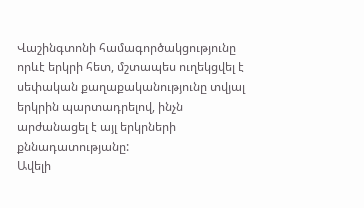Վաշինգտոնի համագործակցությունը որևէ երկրի հետ, մշտապես ուղեկցվել է սեփական քաղաքականությունը տվյալ երկրին պարտադրելով, ինչն արժանացել է այլ երկրների քննադատությանը:
Ավելի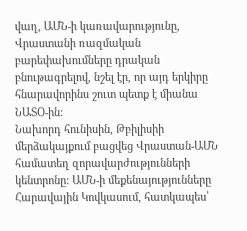վաղ, ԱՄՆ-ի կառավարությունը, Վրաստանի ռազմական բարեփախումները դրական բնութագրելով, նշել էր, որ այդ երկիրը հնարավորինս շուտ պետք է միանա ՆԱՏՕ-ին:
Նախորդ հունիսին, Թբիլիսիի մերձակայքում բացվեց Վրաստան-ԱՄՆ համատեղ զորավարժությունների կենտրոնը: ԱՄՆ-ի մեքենայությունները Հարավային Կովկասում, հատկապես՝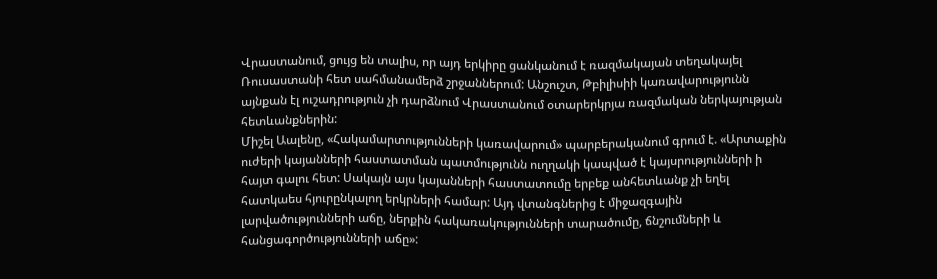Վրաստանում, ցույց են տալիս, որ այդ երկիրը ցանկանում է ռազմակայան տեղակայել Ռուսաստանի հետ սահմանամերձ շրջաններում: Անշուշտ, Թբիլիսիի կառավարությունն այնքան էլ ուշադրություն չի դարձնում Վրաստանում օտարերկրյա ռազմական ներկայության հետևանքներին:
Միշել Աալենը, «Հակամարտությունների կառավարում» պարբերականում գրում է. «Արտաքին ուժերի կայանների հաստատման պատմությունն ուղղակի կապված է կայսրությունների ի հայտ գալու հետ: Սակայն այս կայանների հաստատումը երբեք անհետևանք չի եղել հատկաես հյուրընկալող երկրների համար: Այդ վտանգներից է միջազգային լարվածությունների աճը, ներքին հակառակությունների տարածումը, ճնշումների և հանցագործությունների աճը»: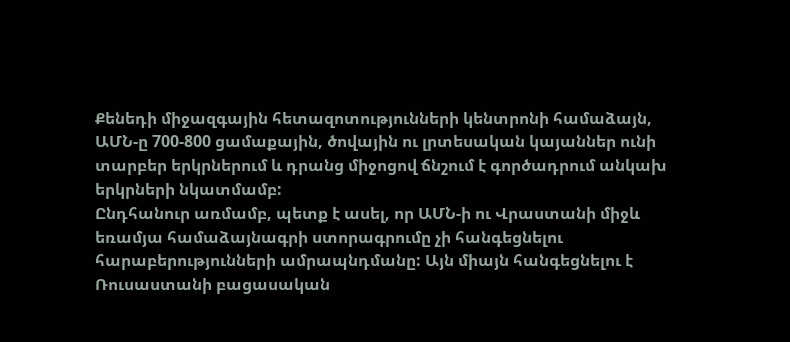Քենեդի միջազգային հետազոտությունների կենտրոնի համաձայն, ԱՄՆ-ը 700-800 ցամաքային, ծովային ու լրտեսական կայաններ ունի տարբեր երկրներում և դրանց միջոցով ճնշում է գործադրում անկախ երկրների նկատմամբ:
Ընդհանուր առմամբ, պետք է ասել, որ ԱՄՆ-ի ու Վրաստանի միջև եռամյա համաձայնագրի ստորագրումը չի հանգեցնելու հարաբերությունների ամրապնդմանը: Այն միայն հանգեցնելու է Ռուսաստանի բացասական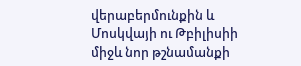վերաբերմունքին և Մոսկվայի ու Թբիլիսիի միջև նոր թշնամանքի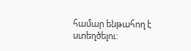համար ենթահող է ստեղծելու: